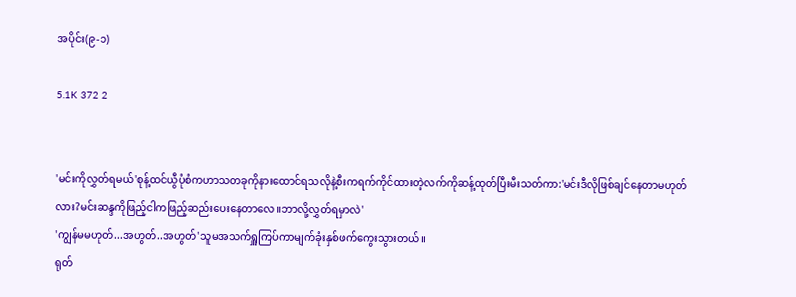အပိုင်း(၉-၁)

5.1K 372 2


'မင်းကိုလွှတ်ရမယ်'စုန့်ထင်ယွီပုံစံကဟာသတခုကိုနားထောင်ရသလိုနဲ့စီးကရက်ကိုင်ထားတဲ့လက်ကိုဆန့်ထုတ်ပြီးမီးသတ်ကာ:'မင်းဒီလိုဖြစ်‌ချင်နေတာမဟုတ်လား?မင်းဆန္ဒကိုဖြည့်ငါကဖြည့်ဆည်းပေးနေတာလေ။ဘာလို့လွှတ်ရမှာလဲ'
'ကျွန်မမဟုတ်...အဟွတ်..အဟွတ်'သူမအသက်ရှူကြပ်ကာမျက်ခုံးနှစ်ဖက်ကွေးသွားတယ်။
ရုတ်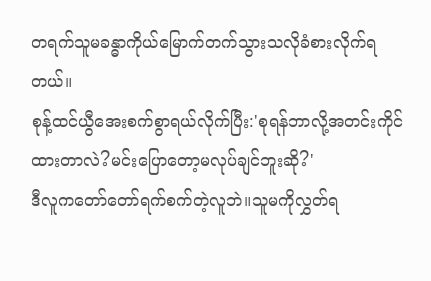တရက်သူမခန္ဓာကိုယ်မြောက်တက်သွားသလိုခံစားလိုက်ရတယ်။
စုန့်ထင်ယွီအေးစက်စွာရယ်လိုက်ပြီး:'စုရန်ဘာလို့အတင်းကိုင်ထားတာလဲ?မင်းပြောတော့မလုပ်ချင်ဘူးဆို?'
ဒီလူကတော်တော်ရက်စက်တဲ့လူဘဲ။သူမကိုလွှတ်ရ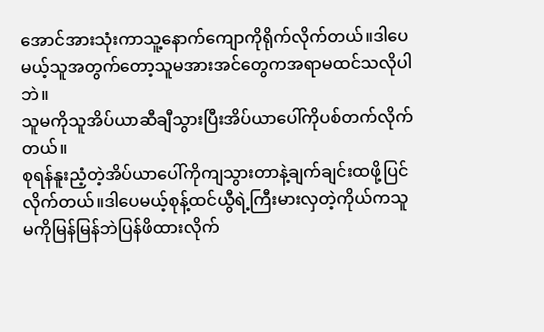အောင်အားသုံးကာသူ့နောက်ကျောကိုရိုက်လိုက်တယ်။ဒါပေမယ့်သူအတွက်တော့သူမအားအင်တွေကအရာမထင်သလိုပါဘဲ။
သူမကိုသူအိပ်ယာဆီချီသွားပြီးအိပ်ယာပေါ်ကိုပစ်တက်လိုက်တယ်။
စုရန်နူးညံ့တဲ့အိပ်ယာပေါ်ကိုကျသွားတာနဲ့ချက်ချင်းထဖို့ပြင်လိုက်တယ်။ဒါပေမယ့်စုန့်ထင်ယွီရဲ့ကြီးမားလှတဲ့ကိုယ်ကသူမကိုမြန်မြန်ဘဲပြန်ဖိထားလိုက်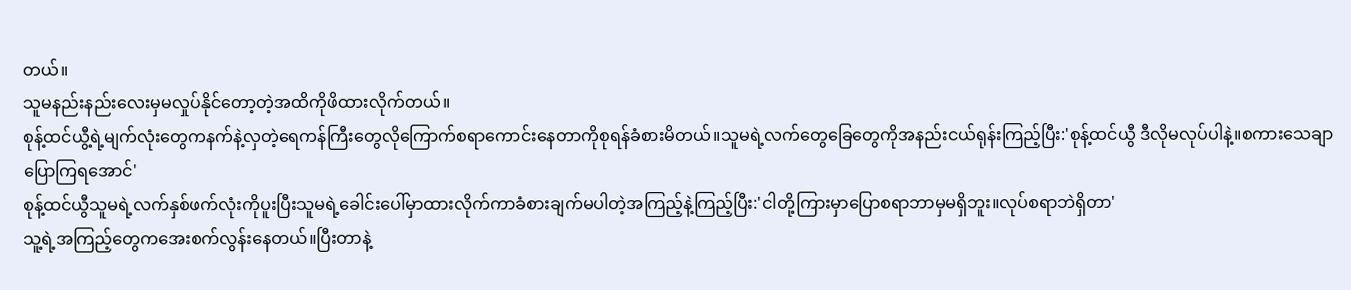တယ်။
သူမနည်းနည်းလေးမှမလှုပ်နိုင်တော့တဲ့အထိကိုဖိထားလိုက်တယ်။
စုန့်ထင်ယွီ့ရဲ့မျက်လုံးတွေကနက်နဲ့လှတဲ့ရေကန်ကြီးတွေလိုကြောက်စရာကောင်းနေတာကိုစုရန်ခံစားမိတယ်။သူမရဲ့လက်တွေခြေတွေကိုအနည်းငယ်ရုန်းကြည့်ပြီး:'စုန့်ထင်ယွီ ဒီလိုမလုပ်ပါနဲ့။စကားသေချာပြောကြရအောင်'
စုန့်ထင်ယွီသူမရဲ့လက်နှစ်ဖက်လုံးကိုပူးပြီးသူမရဲ့ခေါင်းပေါ်မှာထားလိုက်ကာခံစားချက်မပါတဲ့အကြည့်နဲ့ကြည့်ပြီး:'ငါတို့ကြားမှာပြောစရာဘာမှမရှိဘူး။လုပ်စရာဘဲရှိတာ'
သူ့ရဲ့အကြည့်တွေကအေးစက်လွန်းနေတယ်။ပြီးတာနဲ့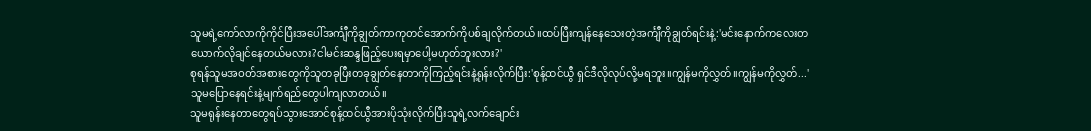သူမရဲ့ကော်လာကိုကိုင်ပြီးအပေါ်အင်္ကျီကိုချွတ်ကာကုတင်အောက်ကိုပစ်ချလိုက်တယ်။ထပ်ပြီးကျန်နေသေးတဲ့အင်္ကျီကိုချွတ်ရင်းနဲ့:'မင်းနောက်ကလေးတယောက်လိုချင်နေတယ်မလား?ငါမင်းဆန္ဒဖြည့်ပေးရမှာပေါ့မဟုတ်ဘူးလား?'
စုရန်သူမအဝတ်အစားတွေကိုသူတခုပြီးတခုချွတ်နေတာကိုကြည့်ရင်းနဲ့ရုန်းလိုက်ပြီး:'စုန့်ထင်ယွီ ရှင်ဒီလိုလုပ်လို့မရဘူး။ကျွန်မကိုလွှတ်။ကျွန်မကိုလွှတ်...'
သူမပြောနေရင်းနဲ့မျက်ရည်တွေပါကျလာတယ်။
သူမရုန်းနေတာတွေရပ်သွားအောင်စုန့်ထင်ယွီအားပိုသုံးလိုက်ပြီးသူရဲ့လက်ချောင်း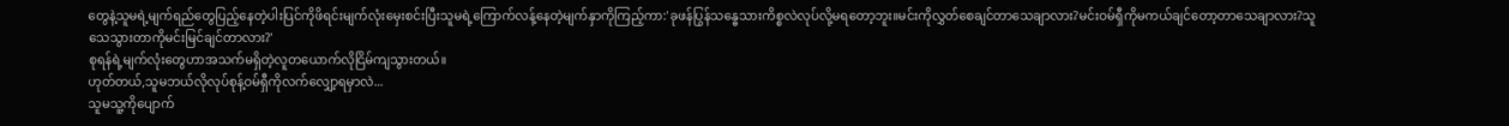တွေနဲ့သူမရဲ့မျက်ရည်တွေပြည့်နေတဲ့ပါးပြင်ကိုဖိရင်းမျက်လုံးမှေးစင်းပြီးသူမရဲ့ကြောက်လန့်နေတဲ့မျက်နှာကိုကြည့်ကာ:'ခုဖန်ပြွန်သန္ဓေသားကိစ္စလဲလုပ်လို့မရတော့ဘူး။မင်းကိုလွှတ်စေချင်တာသေချာလား?မင်းဝမ်ရှီကိုမကယ်ချင်တော့တာသေချာလား?သူသေသွားတာကိုမင်းမြင်ချင်တာလား?'
စုရန်ရဲ့မျက်လုံးတွေဟာအသက်မရှိတဲ့လူတယောက်လိုငြိမ်ကျသွားတယ်။
ဟုတ်တယ်,သူမဘယ်လိုလုပ်စုန့်ဝမ်ရှီကိုလက်လျှော့ရမှာလဲ...
သူမသူ့ကိုပျောက်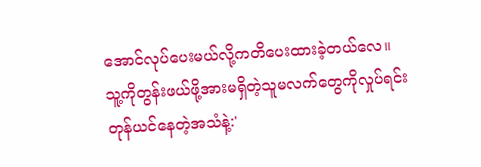အောင်လုပ်ပေးမယ်လို့ကတိပေးထားခဲ့တယ်လေ။
သူ့ကိုတွန်းဖယ်ဖို့အားမရှိတဲ့သူမလက်တွေကိုလှုပ်ရင်းတုန်ယင်နေတဲ့အသံနဲ့:'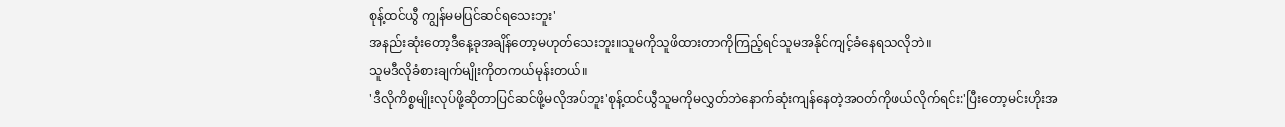စုန့်ထင်ယွီ ကျွန်မမပြင်ဆင်ရသေးဘူး'
အနည်းဆုံးတော့ဒီနေ့ခုအချိန်တော့မဟုတ်သေးဘူး။သူမကိုသူဖိထားတာကိုကြည့်ရင်သူမအနိုင်ကျင့်ခံနေရသလိုဘဲ။
သူမဒီလိုခံစားချက်မျိုးကိုတကယ်မုန်းတယ်။
'ဒီလိုကိစ္စမျိုးလုပ်ဖို့ဆိုတာပြင်ဆင်ဖို့မလိုအပ်ဘူး'စုန့်ထင်ယွီသူမကိုမလွှတ်ဘဲနောက်ဆုံးကျန်နေတဲ့အဝတ်ကိုဖယ်လိုက်ရင်း:'ပြီးတော့မင်းဟိုးအ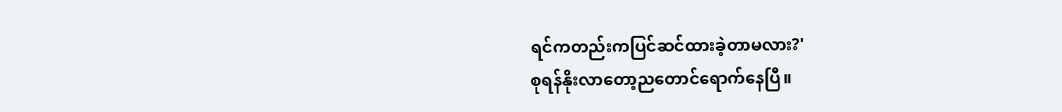ရင်ကတည်းကပြင်ဆင်ထားခဲ့တာမလား?'
စုရန်နိုးလာတော့ညတောင်ရောက်နေပြီ။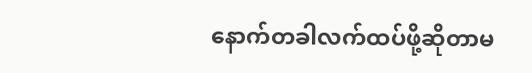နောက်တခါလက်ထပ်ဖို့ဆိုတာမ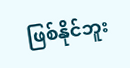ဖြစ်နိုင်ဘူး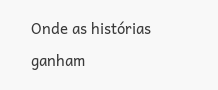Onde as histórias ganham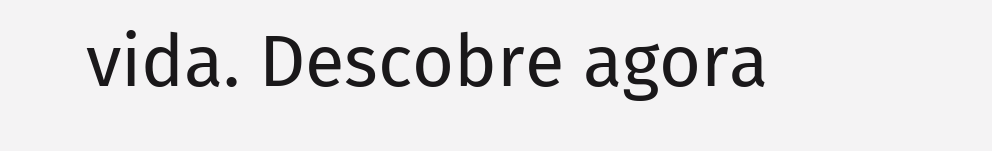vida. Descobre agora